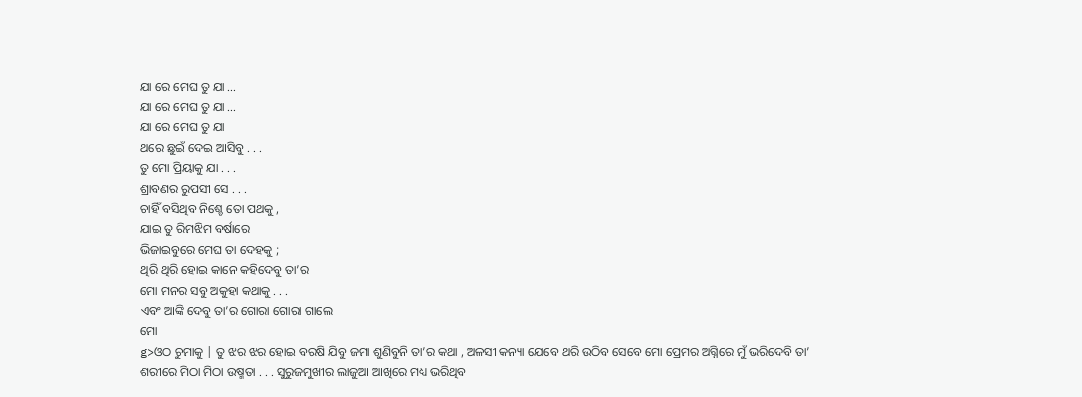ଯା ରେ ମେଘ ତୁ ଯା ...
ଯା ରେ ମେଘ ତୁ ଯା ...
ଯା ରେ ମେଘ ତୁ ଯା
ଥରେ ଛୁଇଁ ଦେଇ ଆସିବୁ . . .
ତୁ ମୋ ପ୍ରିୟାକୁ ଯା . . .
ଶ୍ରାବଣର ରୁପସୀ ସେ . . .
ଚାହିଁ ବସିଥିବ ନିଶ୍ଚେ ତୋ ପଥକୁ ,
ଯାଇ ତୁ ରିମଝିମ ବର୍ଷାରେ
ଭିଜାଇବୁରେ ମେଘ ତା ଦେହକୁ ;
ଥିରି ଥିରି ହୋଇ କାନେ କହିଦେବୁ ତା’ର
ମୋ ମନର ସବୁ ଅକୁହା କଥାକୁ . . .
ଏବଂ ଆଙ୍କି ଦେବୁ ତା’ର ଗୋରା ଗୋରା ଗାଲେ
ମୋ
g>ଓଠ ଚୁମାକୁ | ତୁ ଝର ଝର ହୋଇ ବରଷି ଯିବୁ ଜମା ଶୁଣିବୁନି ତା’ର କଥା , ଅଳସୀ କନ୍ୟା ଯେବେ ଥରି ଉଠିବ ସେବେ ମୋ ପ୍ରେମର ଅଗ୍ନିରେ ମୁଁ ଭରିଦେବି ତା’ ଶରୀରେ ମିଠା ମିଠା ଉଷ୍ମତା . . . ସୁରୁଜମୁଖୀର ଲାଜୁଆ ଆଖିରେ ମଧ୍ୟ ଭରିଥିବ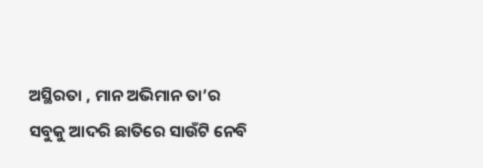ଅସ୍ଥିରତା , ମାନ ଅଭିମାନ ତା’ର ସବୁକୁ ଆଦରି ଛାତିରେ ସାଉଁଟି ନେବି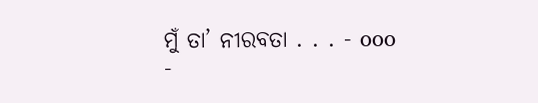ମୁଁ ତା’ ନୀରବତା . . . - ooo -